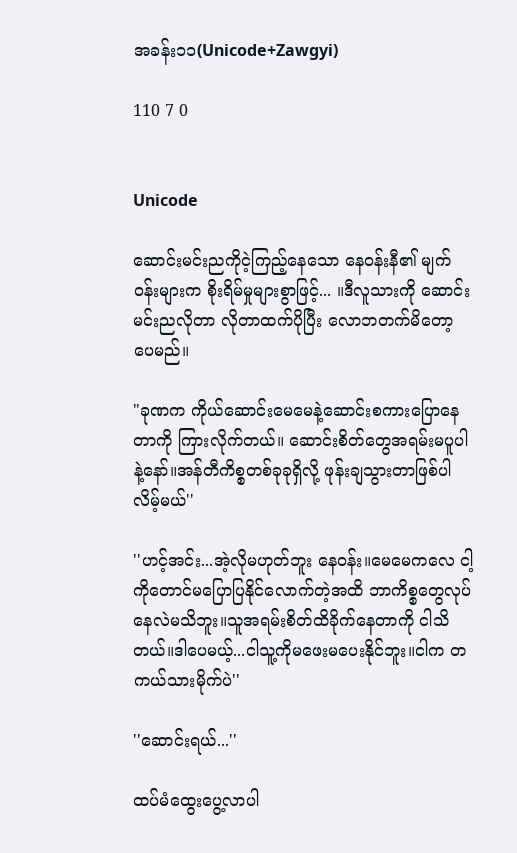အခန်း၁၁(Unicode+Zawgyi)

110 7 0


Unicode

ဆောင်းမင်းညကိုငဲ့ကြည့်နေသော နေဝန်းနီ၏ မျက်ဝန်းများက စိုးရိမ်မှုများစွာဖြင့်... ။ဒီလူသားကို ဆောင်းမင်းညလိုတာ လိုတာထက်ပိုပြီး လောဘတက်မိတော့ပေမည်။

"ခုဏက ကိုယ်ဆောင်းမေမေနဲ့ဆောင်းစကားပြောနေတာကို ကြားလိုက်တယ်။ ဆောင်းစိတ်တွေအရမ်းမပူပါနဲ့နော်။အန်တီကိစ္စတစ်ခုခုရှိလို့ ဖုန်းချသွားတာဖြစ်ပါလိမ့်မယ်''

''ဟင့်အင်း...အဲ့လိုမဟုတ်ဘူး နေဝန်း။မေမေကလေ ငါ့ကိုတောင်မပြောပြနိုင်လောက်တဲ့အထိ ဘာကိစ္စတွေလုပ်နေလဲမသိဘူး။သူအရမ်းစိတ်ထိခိုက်နေတာကို ငါသိတယ်။ဒါပေမယ့်...ငါသူ့ကိုမဖေးမပေးနိုင်ဘူး။ငါက တကယ်သားမိုက်ပဲ''

''ဆောင်းရယ်...''

ထပ်မံထွေးပွေ့လာပါ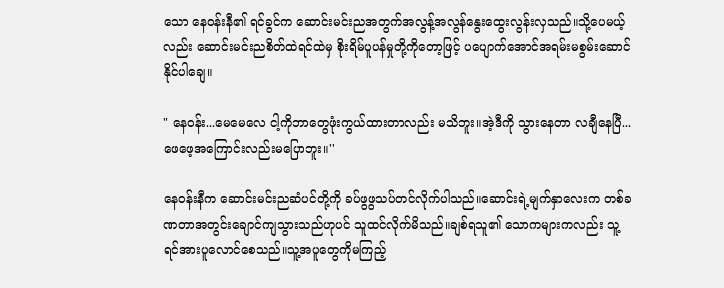သော နေဝန်းနီ၏ ရင်ခွင်က ဆောင်းမင်းညအတွက်အလွန့်အလွန်နွေးထွေးလွန်းလှသည်။သို့ပေမယ့်လည်း ဆောင်းမင်းညစိတ်ထဲရင်ထဲမှ စိုးရိမ်ပူပန်မှုတို့ကိုတော့ဖြင့် ပပျောက်အောင်အရမ်းမစွမ်းဆောင်နိုင်ပါချေ။

" နေဝန်း...မေမေလေ ငါ့ကိုဘာတွေဖုံးကွယ်ထားတာလည်း မသိဘူး။အဲ့ဒီကို သွားနေတာ လချီနေပြီ...ဖေဖေ့အကြောင်းလည်းမပြောဘူး။''

နေဝန်းနီက ဆောင်းမင်းညဆံပင်တို့ကို ခပ်ဖွဖွသပ်တင်လိုက်ပါသည်။ဆောင်းရဲ့မျက်နှာလေးက တစ်ခဏတာအတွင်းချောင်ကျသွားသည်ဟုပင် သူထင်လိုက်မိသည်။ချစ်ရသူ၏ သောကများကလည်း သူ့ရင်အားပူလောင်စေသည်။သူ့အပူတွေကိုမကြည့်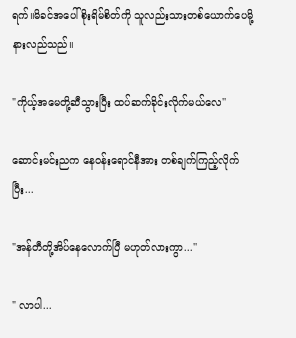ရက်။မိခင်အပေါ်စိုးရိမ်စိတ်ကို သူလည်းသားတစ်ယောက်ပေမို့ နားလည်သည်။

"ကိုယ့်အမေတို့ဆီသွားပြီး ထပ်ဆက်ခိုင်းလိုက်မယ်လေ''

ဆောင်းမင်းညက နေဝန်းရောင်နီအား တစ်ချက်ကြည့်လိုက်ပြီး...

"အန်တီတို့အိပ်နေလောက်ပြီ မဟုတ်လားကွာ...''

" လာပါ...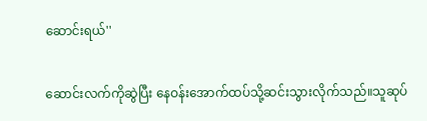ဆောင်းရယ်''

ဆောင်းလက်ကိုဆွဲပြီး နေဝန်းအောက်ထပ်သို့ဆင်းသွားလိုက်သည်။သူဆုပ်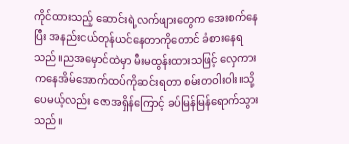ကိုင်ထားသည့် ဆောင်းရဲ့လက်ဖျားတွေက အေးစက်နေပြီး အနည်းငယ်တုန်ယင်နေတာကိုတောင် ခံစားနေရသည်။ညအမှောင်ထဲမှာ မီးမထွန်းထားသဖြင့် လှေကားကနေအိမ်အောက်ထပ်ကိုဆင်းရတာ စမ်းတဝါးဝါး။သို့ပေမယ့်လည်း ဇောအရှိန်ကြောင့် ခပ်မြန်မြန်ရောက်သွားသည်။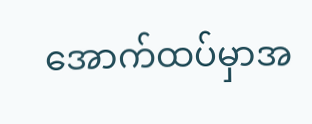အောက်ထပ်မှာအ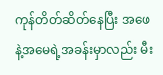ကုန်တိတ်ဆိတ်နေပြီး အဖေနဲ့အမေရဲ့အခန်းမှာလည်း မီး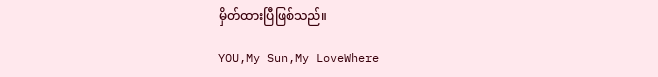မှိတ်ထားပြီဖြစ်သည်။

YOU,My Sun,My LoveWhere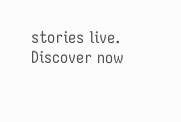stories live. Discover now